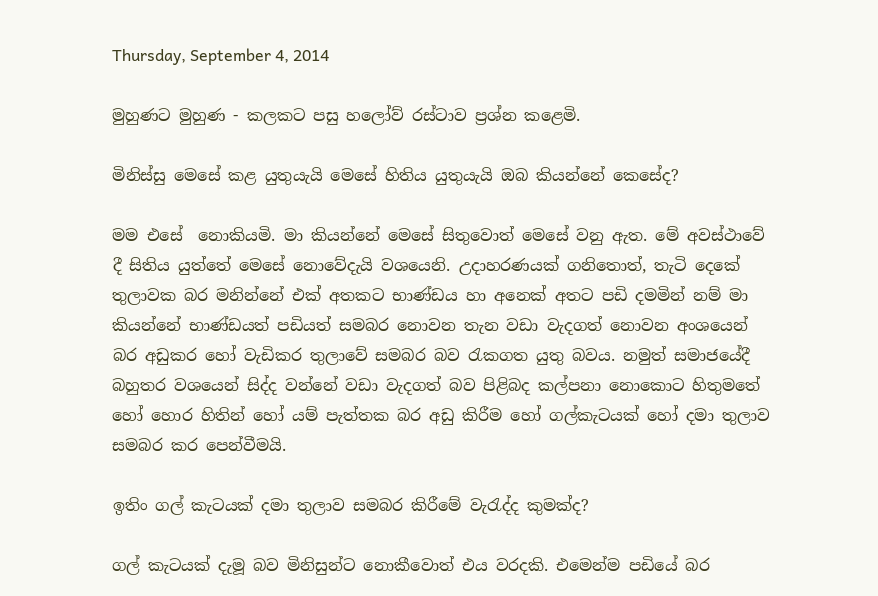Thursday, September 4, 2014

මුහුණට මුහුණ - කලකට පසු හලෝව් රස්ටාව ප්‍රශ්න කළෙමි.

මිනිස්සු මෙසේ කළ යුතුයැයි මෙසේ හිතිය යුතුයැයි ඔබ කියන්නේ කෙසේද?

මම එසේ  නොකියමි. මා කියන්නේ මෙසේ සිතුවොත් මෙසේ වනු ඇත. මේ අවස්ථාවේ දී සිතිය යුත්තේ මෙසේ නොවේදැයි වශයෙනි. උදාහරණයක් ගනිතොත්, තැටි දෙකේ තුලාවක බර මනින්නේ එක් අතකට භාණ්ඩය හා අනෙක් අතට පඩි දමමින් නම් මා කියන්නේ භාණ්ඩයත් පඩියත් සමබර නොවන තැන වඩා වැදගත් නොවන අංශයෙන් බර අඩුකර හෝ වැඩිකර තුලාවේ සමබර බව රැකගත යුතු බවය. නමුත් සමාජයේදී බහුතර වශයෙන් සිද්ද වන්නේ වඩා වැදගත් බව පිළිබද කල්පනා නොකොට හිතුමතේ හෝ හොර හිතින් හෝ යම් පැත්තක බර අඩු කිරීම හෝ ගල්කැටයක් හෝ දමා තුලාව සමබර කර පෙන්වීමයි.

ඉතිං ගල් කැටයක් දමා තුලාව සමබර කිරීමේ වැරැද්ද කුමක්ද?

ගල් කැටයක් දැමූ බව මිනිසුන්ට නොකීවොත් එය වරදකි. එමෙන්ම පඩියේ බර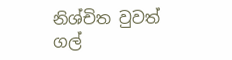නිශ්චිත වුවත් ගල්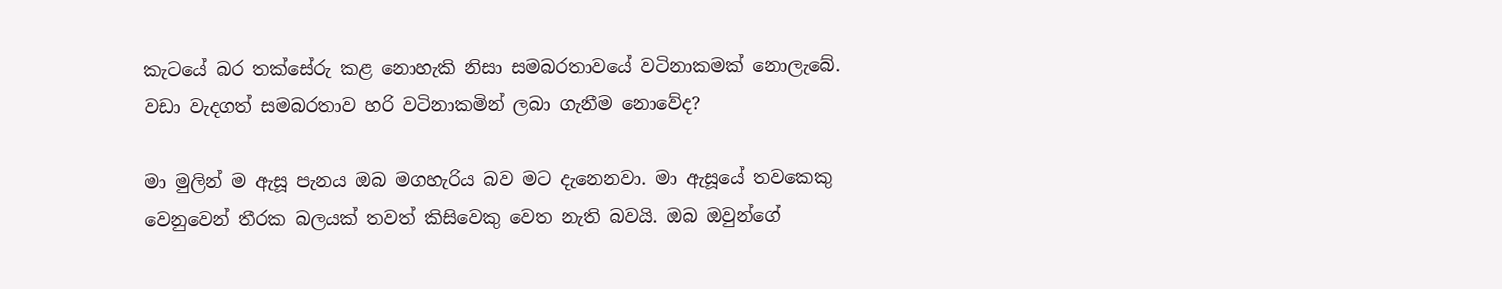කැටයේ බර තක්සේරු කළ නොහැකි නිසා සමබරතාවයේ වටිනාකමක් නොලැබේ. වඩා වැදගත් සමබරතාව හරි වටිනාකමින් ලබා ගැනීම නොවේද?

මා මුලින් ම ඇසූ පැනය ඔබ මගහැරිය බව මට දැනෙනවා. මා ඇසූයේ තවකෙකු වෙනුවෙන් තීරක බලයක් තවත් කිසිවෙකු වෙත නැති බවයි. ඔබ ඔවුන්ගේ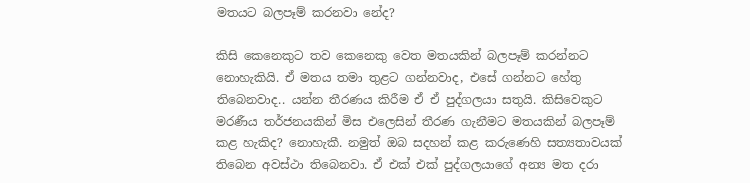මතයට බලපෑම් කරනවා නේද?

කිසි කෙනෙකුට තව කෙනෙකු වෙත මතයකින් බලපෑම් කරන්නට නොහැකියි. ඒ මතය තමා තුළට ගන්නවාද, එසේ ගන්නට හේතු තිබෙනවාද.. යන්න තීරණය කිරීම ඒ ඒ පුද්ගලයා සතුයි. කිසිවෙකුට මරණීය තර්ජනයකින් මිස එලෙසින් තීරණ ගැනීමට මතයකින් බලපෑම් කළ හැකිද? නොහැකී. නමුත් ඔබ සදහන් කළ කරුණෙහි සත්‍යතාවයක් තිබෙන අවස්ථා තිබෙනවා. ඒ එක් එක් පුද්ගලයාගේ අන්‍ය මත දරා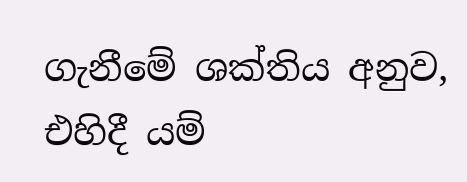ගැනීමේ ශක්තිය අනුව, එහිදී යම්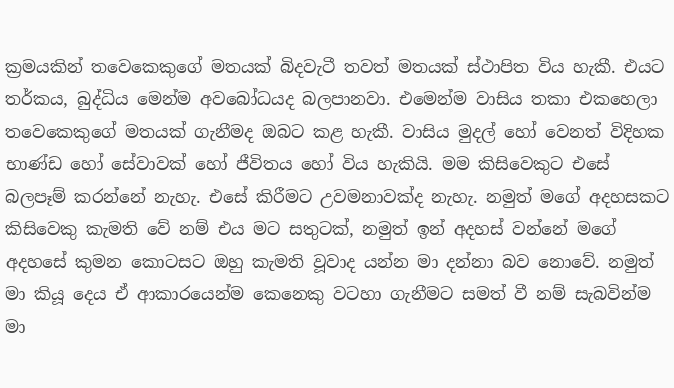ක්‍රමයකින් තවෙකෙකුගේ මතයක් බිදවැටී තවත් මතයක් ස්ථාපිත විය හැකී. එයට තර්කය, බුද්ධිය මෙන්ම අවබෝධයද බලපානවා. එමෙන්ම වාසිය තකා එකහෙලා තවෙකෙකුගේ මතයක් ගැනීමද ඔබට කළ හැකී. වාසිය මුදල් හෝ වෙනත් විදිහක භාණ්ඩ හෝ සේවාවක් හෝ ජීවිතය හෝ විය හැකියි. මම කිසිවෙකුට එසේ බලපෑම් කරන්නේ නැහැ. එසේ කිරීමට උවමනාවක්ද නැහැ. නමුත් මගේ අදහසකට කිසිවෙකු කැමති වේ නම් එය මට සතුටක්, නමුත් ඉන් අදහස් වන්නේ මගේ අදහසේ කුමන කොටසට ඔහු කැමති වූවාද යන්න මා දන්නා බව නොවේ. නමුත් මා කියූ දෙය ඒ ආකාරයෙන්ම කෙනෙකු වටහා ගැනීමට සමත් වී නම් සැබවින්ම මා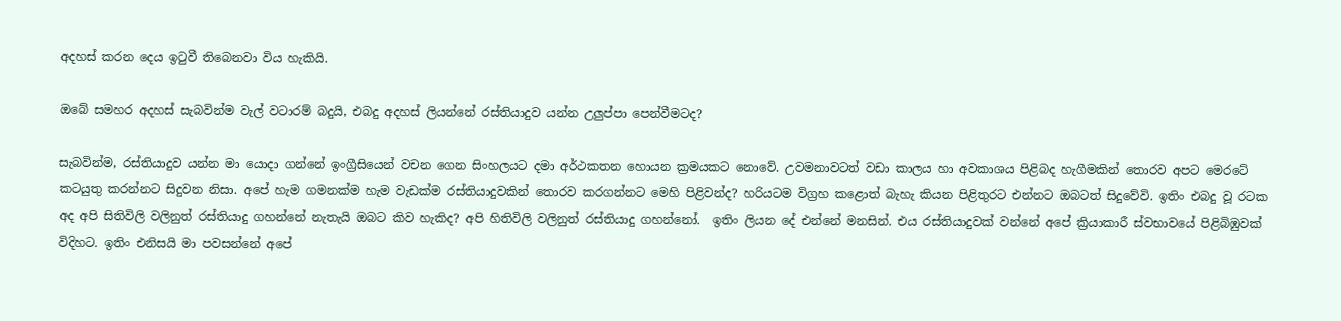අදහස් කරන දෙය ඉටුවී තිබෙනවා විය හැකියි.

ඔබේ සමහර අදහස් සැබවින්ම වැල් වටාරම් බදුයි, එබදු අදහස් ලියන්නේ රස්තියාදුව යන්න උලුප්පා පෙන්වීමටද?

සැබවින්ම, රස්තියාදුව යන්න මා යොදා ගන්නේ ඉංග්‍රීසියෙන් වචන ගෙන සිංහලයට දමා අර්ථකතන හොයන ක්‍රමයකට නොවේ. උවමනාවටත් වඩා කාලය හා අවකාශය පිළිබද හැගීමකින් තොරව අපට මෙරටේ කටයුතු කරන්නට සිදුවන නිසා. අපේ හැම ගමනක්ම හැම වැඩක්ම රස්තියාදුවකින් තොරව කරගන්නට මෙහි පිළිවන්ද? හරියටම විග්‍රහ කළොත් බැහැ කියන පිළිතුරට එන්නට ඔබටත් සිදුවේවි. ඉතිං එබදු වූ රටක අද අපි සිතිවිලි වලිනුත් රස්තියාදු ගහන්නේ නැතැයි ඔබට කිව හැකිද? අපි හිතිවිලි වලිනුත් රස්තියාදු ගහන්නෝ.  ඉතිං ලියන දේ එන්නේ මනසින්. එය රස්තියාදුවක් වන්නේ අපේ ක්‍රියාකාරී ස්වභාවයේ පිළිබිඹුවක් විදිහට. ඉතිං එනිසයි මා පවසන්නේ අපේ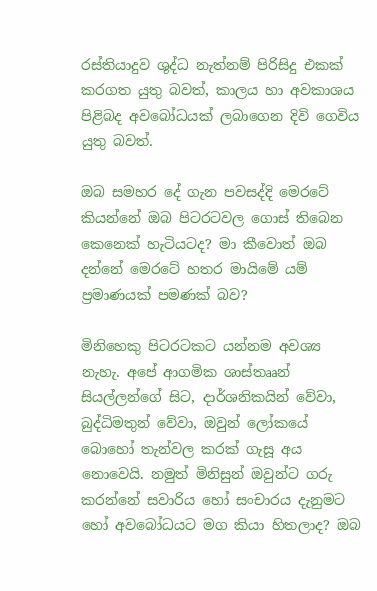රස්තියාදුව ශුද්ධ නැත්නම් පිරිසිදු එකක් කරගත යුතු බවත්, කාලය හා අවකාශය පිළිබද අවබෝධයක් ලබාගෙන දිවි ගෙවිය යුතු බවත්.

ඔබ සමහර දේ ගැන පවසද්දි මෙරටේ කියන්නේ ඔබ පිටරටවල ගොස් තිබෙන කෙනෙක් හැටියටද? මා කීවොත් ඔබ දන්නේ මෙරටේ හතර මායිමේ යම් ප්‍රමාණයක් පමණක් බව?

මිනිහෙකු පිටරටකට යන්නම අවශ්‍ය නැහැ. අපේ ආගමික ශාස්තෲන් සියල්ලන්ගේ සිට, දාර්ශනිකයින් වේවා, බුද්ධිමතුන් වේවා, ඔවුන් ලෝකයේ බොහෝ තැන්වල කරක් ගැසූ අය නොවෙයි. නමුත් මිනිසුන් ඔවුන්ට ගරු කරන්නේ සවාරිය හෝ සංචාරය දැනුමට හෝ අවබෝධයට මග කියා හිතලාද? ඔබ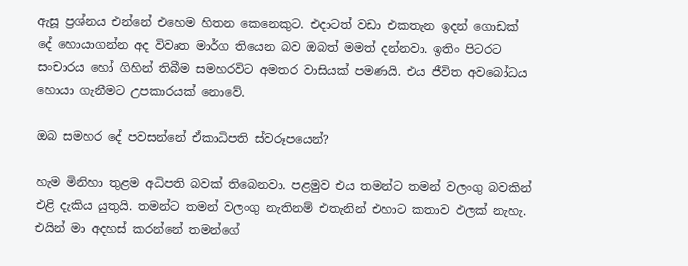ඇසූ ප්‍රශ්නය එන්නේ එහෙම හිතන කෙනෙකුට. එදාටත් වඩා එකතැන ඉදන් ගොඩක් දේ හොයාගන්න අද විවෘත මාර්ග තියෙන බව ඔබත් මමත් ‍දන්නවා. ඉතිං පි‍ටරට සංචාරය හෝ ගිහින් තිබීම සමහරවිට අමතර වාසියක් පමණයි. එය ජීවිත අවබෝධය හොයා ගැනීමට උපකාරයක් නොවේ.

ඔබ සමහර දේ පවසන්නේ ඒකාධිපති ස්වරූපයෙන්?

හැම මිනිහා තුළම අධිපති බවක් තිබෙනවා. පළමුව එය තමන්ට තමන් වලංගු බවකින් එළි දැකිය යුතුයි. තමන්ට තමන් වලංගු නැතිනම් එතැනින් එහාට කතාව ඵලක් නැහැ. එයින් මා අදහස් කරන්නේ තමන්ගේ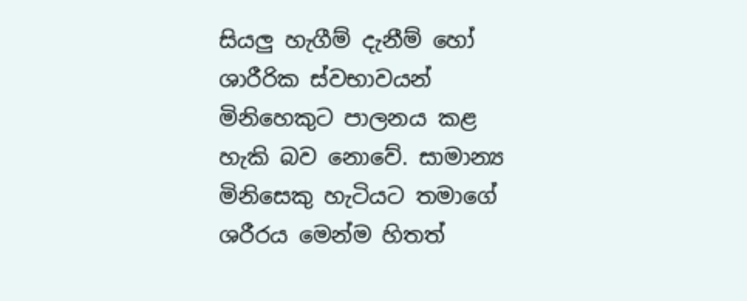සියලු හැගීම් දැනීම් හෝ ශාරීරික ස්වභාවයන් මිනිහෙකුට පාලනය කළ හැකි බව නොවේ. සාමාන්‍ය මිනිසෙකු හැටියට තමාගේ ශරීරය මෙන්ම හිතත්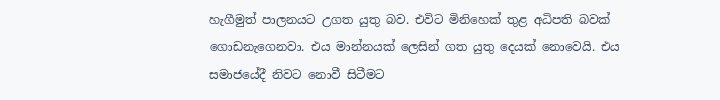හැගීමුත් පාලනයට උගත යුතු බව. එවිට මිනිහෙක් තුළ අධිපති බවක් ගොඩනැගෙනවා. එය මාන්නයක් ලෙසින් ගත යුතු දෙයක් නොවෙයි. එය සමාජයේදී නිවට නොවී සිටීමට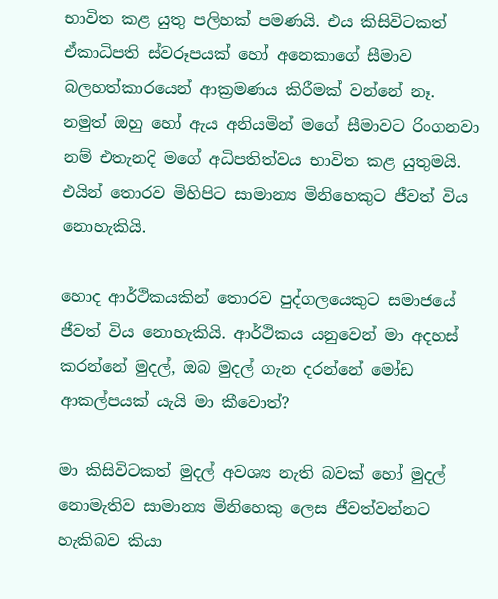භාවිත කළ යුතු පලිහක් පමණයි. එය කිසිවිටකත් ඒකාධිපති ස්වරූපයක් හෝ අනෙකාගේ සීමාව බලහත්කාරයෙන් ආක්‍රමණය කිරීමක් වන්නේ නෑ. නමුත් ඔහු හෝ ඇය අනියමින් මගේ සීමාවට රිංගනවා නම් එතැනදි මගේ අධිපතිත්වය භාවිත කළ යුතුමයි. එයින් තොරව මිහිපිට සාමාන්‍ය මිනිහෙකුට ජීවත් විය නොහැකියි.

හොද ආර්ථිකයකින් තොරව පුද්ගලයෙකුට සමාජයේ ජීවත් විය නොහැකියි. ආර්ථිකය යනුවෙන් මා අදහස් කරන්නේ මුදල්, ඔබ මුදල් ගැන දරන්නේ මෝඩ ආකල්පයක් යැයි මා කීවොත්?

මා කිසිවිටකත් මුදල් අවශ්‍ය නැති බවක් හෝ මුදල් නොමැතිව සාමාන්‍ය මිනිහෙකු ලෙස ජීවත්වන්නට හැකිබව කියා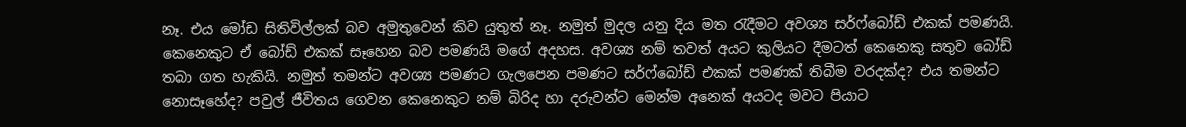නෑ. එය මෝඩ සිතිවිල්ලක් බව අමුතුවෙන් කිව යුතුත් නෑ. නමුත් මුදල යනු දිය මත රැදීමට අවශ්‍ය සර්ෆ්බෝඩ් එකක් පමණයි. කෙනෙකුට ඒ බෝඩ් එකක් සෑහෙන බව පමණයි මගේ අදහස. අවශ්‍ය නම් තවත් අයට කුලියට දීමටත් කෙනෙකු සතුව බෝඩ් තබා ගත හැකියි. නමුත් තමන්ට අවශ්‍ය පමණට ගැලපෙන පමණට සර්ෆ්බෝඩ් එකක් පමණක් තිබීම වරදක්ද? එය තමන්ට නොසෑහේද? පවුල් ජීවිතය ගෙවන කෙනෙකුට නම් බිරිද හා දරුවන්ට මෙන්ම අනෙක් අයටද මවට පියාට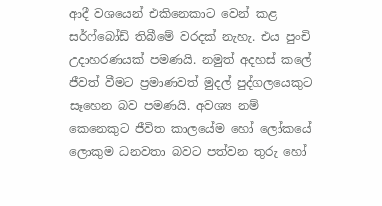ආදී වශයෙන් එකිනෙකාට වෙන් කළ සර්ෆ්බෝඩ් තිබීමේ වරදක් නැහැ. එය පුංචි උදාහරණයක් පමණයි. නමුත් අදහස් කලේ ජීවත් වීමට ප්‍රමාණවත් මුදල් පුද්ගලයෙකුට සෑහෙන බව පමණයි. අවශ්‍ය නම් කෙනෙකුට ජීවිත කාලයේම හෝ ලෝකයේ ලොකුම ධනවතා බවට පත්වන තුරු හෝ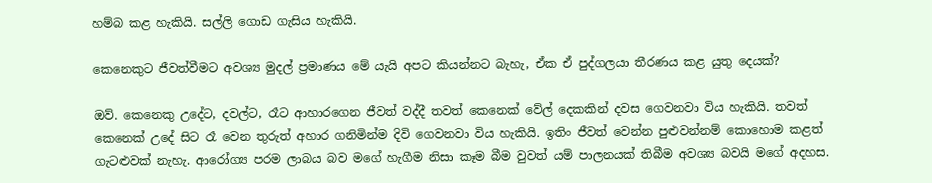හම්බ කළ හැකියි. සල්ලි ගොඩ ගැසිය හැකියි.

කෙනෙකුට ජීවත්වීමට අවශ්‍ය මුදල් ප්‍රමාණය මේ යැයි අපට කියන්නට බැහැ, ඒක ඒ පුද්ගලයා තීරණය කළ යුතු දෙයක්?

ඔව්. කෙනෙකු උදේට, දවල්ට, රෑට ආහාරගෙන ජීවත් වද්දී තවත් කෙනෙක් වේල් දෙකකින් දවස ගෙවනවා විය හැකියි. තවත් කෙනෙක් උදේ සිට රෑ වෙන තුරුත් අහාර ගනිමින්ම දිවි ගෙවනවා විය හැකියි. ඉතිං ජීවත් වෙන්න පුළුවන්නම් කොහොම කළත් ගැටළුවක් නැහැ. ආරෝග්‍ය පරම ලාබය බව මගේ හැගීම නිසා කෑම බීම වුවත් යම් පාලනයක් තිබීම අවශ්‍ය බවයි මගේ අදහස.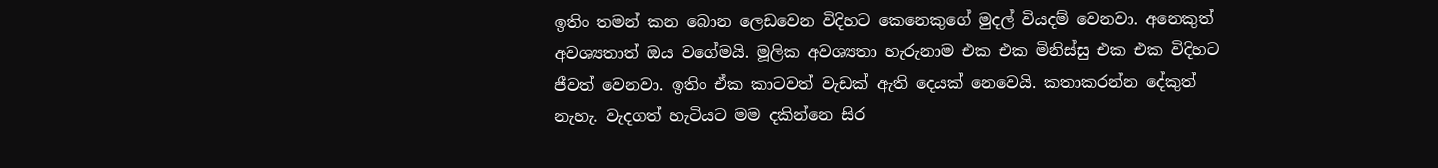ඉතිං තමන් කන බොන ලෙඩවෙන විදිහට කෙනෙකුගේ මුදල් වියදම් වෙනවා. අනෙකුත් අවශ්‍යතාත් ඔය වගේමයි. මූලික අවශ්‍යතා හැරුනාම එක එක මිනිස්සු එක එක විදිහට ජීවත් වෙනවා. ඉතිං ඒක කාටවත් වැඩක් ඇති දෙයක් නෙවෙයි. කතාකරන්න දේකුත් නැහැ. වැදගත් හැටියට මම දකින්නෙ සිර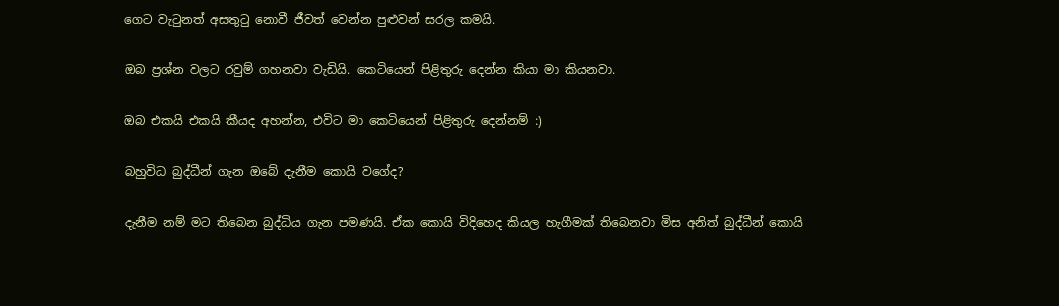ගෙට වැටුනත් අසතුටු නොවී ජීවත් වෙන්න පුළුවන් සරල කමයි.

ඔබ ප්‍රශ්න වලට රවුම් ගහනවා වැඩියි. කෙටියෙන් පිළිතුරු දෙන්න කියා මා කියනවා.

ඔබ එකයි එකයි කීයද අහන්න, එවිට මා කෙටියෙන් පිළිතුරු දෙන්නම් :)

බහුවිධ බුද්ධීන් ගැන ඔබේ දැනීම කොයි වගේද?

දැනීම නම් මට තිබෙන බුද්ධිය ගැන පමණයි. ඒක කොයි විදිහෙද කියල හැගීමක් තිබෙනවා මිස අනිත් බුද්ධීන් කොයි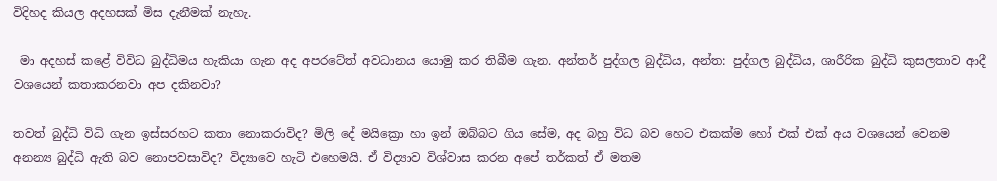විදිහද කියල අදහසක් මිස දැනීමක් නැහැ.

 මා අදහස් කළේ විවිධ බුද්ධිමය හැකියා ගැන අද අපරටේත් අවධානය යොමු කර තිබීම ගැන. අන්තර් පුද්ගල බුද්ධිය, අන්ත: පුද්ගල බුද්ධිය, ශාරීරික බුද්ධි කුසලතාව ආදී වශයෙන් කතාකරනවා අප දකිනවා?

තවත් බුද්ධි විධි ගැන ඉස්සරහට කතා නොකරාවිද? මිලි දේ මයික්‍රො හා ඉන් ඔබ්බට ගිය සේම, අද බහු විධ බව හෙට එකක්ම හෝ එක් එක් ‍අය වශයෙන් වෙනම අනන්‍ය බුද්ධි ඇති බව නොපවසාවිද? විද්‍යාවෙ හැටි එහෙමයි. ඒ විද්‍යාව විශ්වාස කරන අපේ තර්කත් ඒ මතම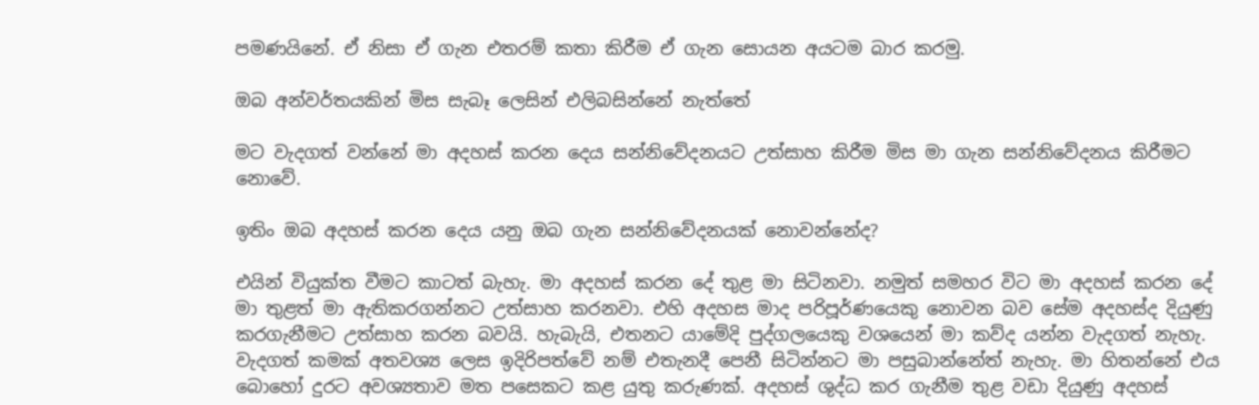පමණයිනේ. ඒ නිසා ඒ ගැන එතරම් කතා කිරීම ඒ ගැන සොයන අයටම බාර කරමු.

ඔබ අන්වර්තයකින් මිස සැබෑ ලෙසින් එලිබසින්නේ නැත්තේ

මට වැදගත් වන්නේ මා අදහස් කරන දෙය සන්නිවේදනයට උත්සාහ කිරීම මිස මා ගැන සන්නිවේදනය කිරීමට නොවේ.

ඉතිං ඔබ අදහස් කරන දෙය යනු ඔබ ගැන සන්නිවේදනයක් නොවන්නේද?

එයින් වියුක්ත වීමට කාටත් බැහැ. මා අදහස් කරන දේ තුළ මා සිටිනවා. නමුත් සමහර විට මා අදහස් කරන දේ මා තුළත් මා ඇතිකරගන්නට උත්සාහ කරනවා. එහි අදහස මාද පරිපූර්ණයෙකු නොවන බව සේම අදහස්ද දියුණු කරගැනීමට උත්සාහ කරන බවයි. හැබැයි, එතනට යාමේදි පුද්ගලයෙකු වශයෙන් මා කව්ද යන්න වැදගත් නැහැ. වැදගත් කමක් අතවශ්‍ය ලෙස ඉදිරිපත්වේ නම් එතැනදී පෙනී සිටින්නට මා පසුබාන්නේත් නැහැ. මා හිතන්නේ එය බොහෝ දුරට අවශ්‍යතාව මත පසෙකට කළ යුතු කරුණක්. අදහස් ශුද්ධ කර ගැනීම තුළ වඩා දියුණු අදහස්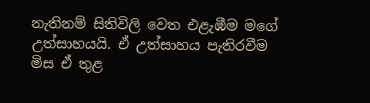නැතිනම් සිතිවිලි වෙත එළැඹීම මගේ උත්සාහයයි. ඒ උත්සාහය පැතිරවීම මිස ඒ තුළ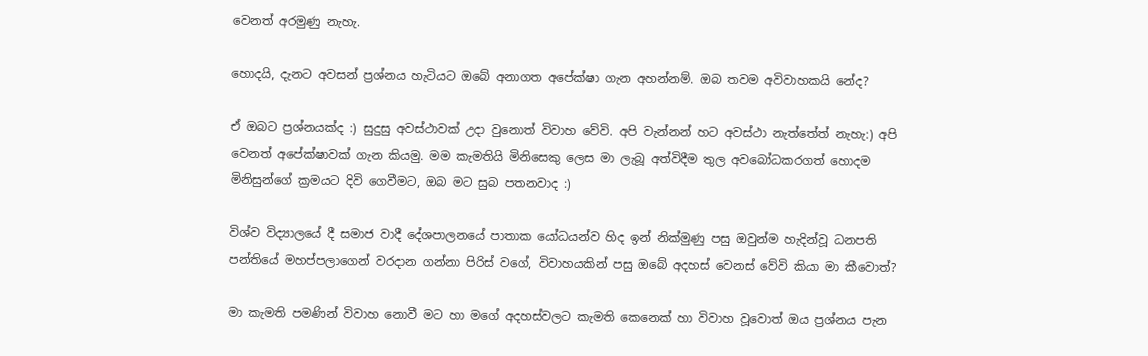වෙනත් අරමුණු නැහැ.

හොදයි, දැනට අවසන් ප්‍රශ්නය හැටියට ඔබේ අනාගත අපේක්ෂා ගැන අහන්නම්. ඔබ තවම අවිවාහකයි නේද?

ඒ ඔබට ප්‍රශ්නයක්ද :) සුදුසු අවස්ථාවක් උදා වුනොත් විවාහ වේවි. අපි වැන්නන් හට අවස්ථා නැත්තේත් නැහැ:) අපි වෙනත් අපේක්ෂාවක් ගැන කියමු. මම කැමතියි මිනිසෙකු ලෙස මා ලැබූ අත්විදීම ‍තුල අවබෝධකරගත් හොදම මිනිසුන්ගේ ක්‍රමයට දිවි ගෙවීමට, ඔබ මට සුබ පතනවාද :)

විශ්ව විද්‍යාලයේ දී සමාජ වාදී දේශපාලනයේ පාතාක යෝධයන්ව හිද ඉන් නික්මුණු පසු ඔවුන්ම හැදින්වූ ධනපති පන්තියේ මහප්පලාගෙන් වරදාන ගන්නා පිරිස් වගේ, විවාහයකින් පසු ඔබේ අදහස් වෙනස් වේවි කියා මා කීවොත්?

මා කැමති පමණින් විවාහ නොවී මට හා මගේ අදහස්වලට කැමති කෙනෙක් හා විවාහ වූවොත් ඔය ප්‍රශ්නය පැන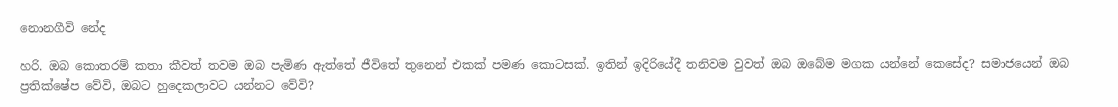නොනගීවි නේද

හරි. ඔබ කොතරම් කතා කීවත් තවම ඔබ පැමිණ ඇත්තේ ජීවිතේ තුනෙන් එකක් පමණ කොටසක්. ඉතින් ඉදිරියේදී තනිවම වුවත් ඔබ ඔබේම මගක යන්නේ කෙසේද? සමාජයෙන් ඔබ ප්‍රතික්ෂේප වේවි, ඔබට හුදෙකලාවට යන්නට වේවි?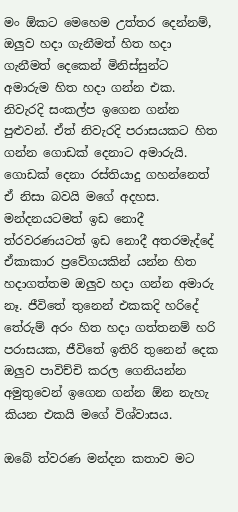මං ඕකට මෙහෙම උත්තර දෙන්නම්, ඔලුව හදා ගැනීමත් හිත හදා ගැනීමත් දෙකෙන් මිනිස්සුන්ට අමාරුම හිත හදා ගන්න එක. නිවැරදි සංකල්ප ඉගෙන ගන්න පුළුවන්. ඒත් නිවැරදි පරාසයකට හිත ගන්න ගොඩක් දෙනාට අමාරුයි. ගොඩක් දෙනා රස්තියාදු ගහන්නෙත් ඒ නිසා බවයි මගේ අදහස. මන්දනයටමත් ඉඩ නොදී ත්රවරණයටත් ඉඩ නොදී අතරමැද්දේ ඒකාකාර ප්‍රවේගයකින් යන්න හිත හදාගත්තම ඔලුව හදා ගන්න අමාරු නෑ. ජීවිතේ තුනෙන් එකකදි හරිදේ තේරුම් අරං හිත හදා ගත්තනම් හරි පරාසයක, ජීවිතේ ඉතිරි තුනෙන් දෙක ඔලුව පාවිච්චි කරල ගෙනියන්න අමුතුවෙන් ඉගෙන ගන්න ඕන නැහැ කියන එකයි මගේ විශ්වාසය.

ඔබේ ත්වරණ මන්දන කතාව මට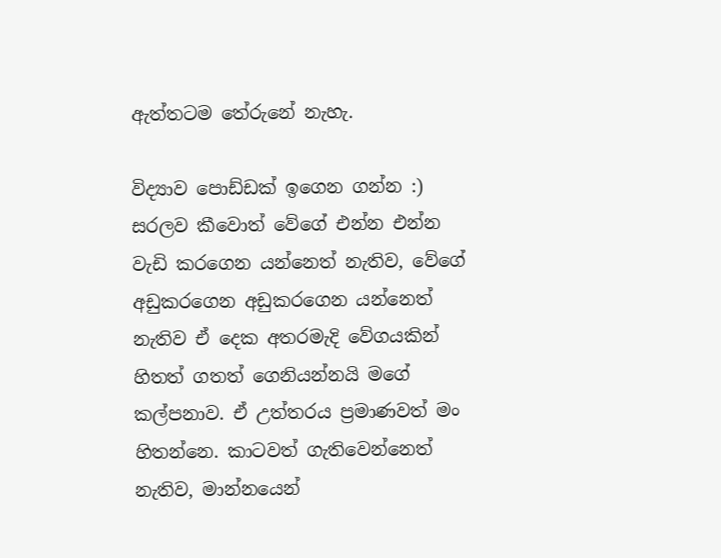ඇත්තටම තේරුනේ නැහැ.

විද්‍යාව පොඩ්ඩක් ඉගෙන ගන්න :) සරලව කීවොත් වේගේ එන්න එන්න වැඩි කරගෙන යන්නෙත් නැතිව, වේගේ අඩුකරගෙන අඩුකරගෙන යන්නෙත් නැතිව ඒ දෙක අතරමැදි වේගයකින් හිතත් ගතත් ගෙනියන්නයි මගේ කල්පනාව. ඒ උත්තරය ප්‍රමාණවත් මං හිතන්නෙ. කාටවත් ගැතිවෙන්නෙත් නැතිව, මාන්නයෙන්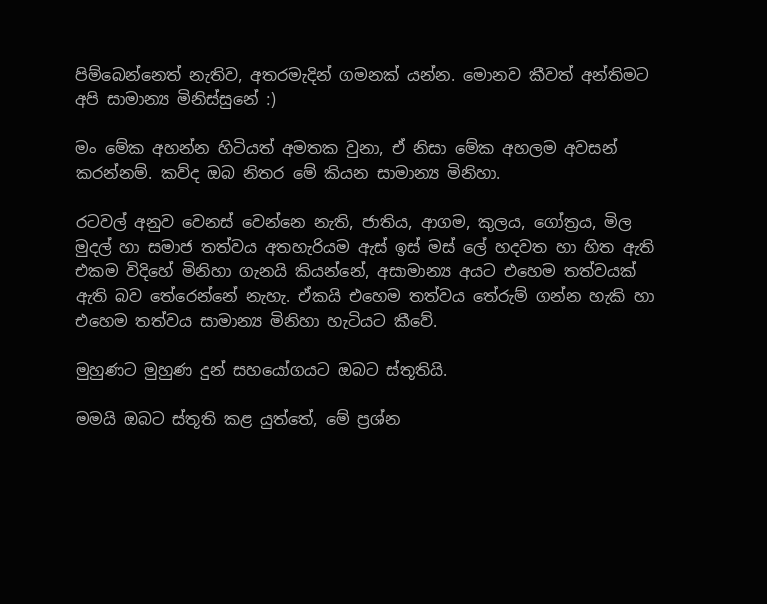පිම්බෙන්නෙත් නැතිව, අතරමැදින් ගමනක් යන්න. මොනව කීවත් අන්තිමට අපි සාමාන්‍ය මිනිස්සුනේ :)

මං මේක අහන්න හිටියත් අමතක වුනා, ඒ නිසා මේක අහලම අවසන් කරන්නම්. කව්ද ඔබ නිතර මේ කියන සාමාන්‍ය මිනිහා.

රටවල් අනුව වෙනස් වෙන්නෙ නැති, ජාතිය, ආගම, කුලය, ගෝත්‍රය, මිල මුදල් හා සමාජ තත්වය අතහැරියම ඇස් ඉස් මස් ලේ හදවත හා හිත ඇති එකම විදිහේ මිනිහා ගැනයි කියන්නේ, අසාමාන්‍ය අයට එහෙම තත්වයක් ඇති බව තේරෙන්නේ නැහැ. ඒකයි එහෙම තත්වය තේරුම් ගන්න හැකි හා එහෙම තත්වය සාමාන්‍ය මිනිහා හැටියට කීවේ.

මුහුණට මුහුණ දුන් සහයෝගයට ඔබට ස්තූතියි.

මමයි ඔබට ස්තූති කළ යුත්තේ, මේ ප්‍රශ්න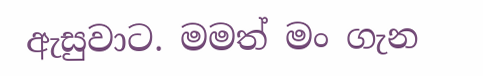ඇසුවාට. මමත් මං ගැන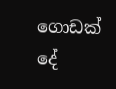ගොඩක් දේ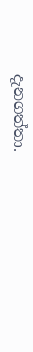දැනගත්තා.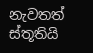නැවතත් ස්තූතියි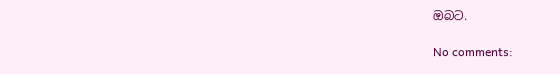ඔබට.

No comments: